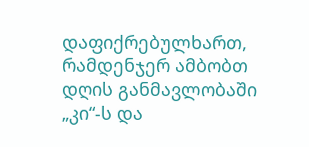დაფიქრებულხართ, რამდენჯერ ამბობთ დღის განმავლობაში „კი“-ს და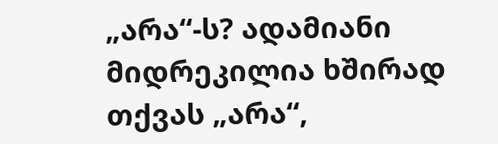„არა“-ს? ადამიანი მიდრეკილია ხშირად თქვას „არა“,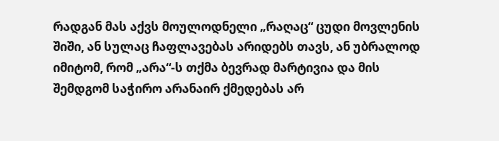რადგან მას აქვს მოულოდნელი „რაღაც“ ცუდი მოვლენის შიში, ან სულაც ჩაფლავებას არიდებს თავს, ან უბრალოდ იმიტომ, რომ „არა“-ს თქმა ბევრად მარტივია და მის შემდგომ საჭირო არანაირ ქმედებას არ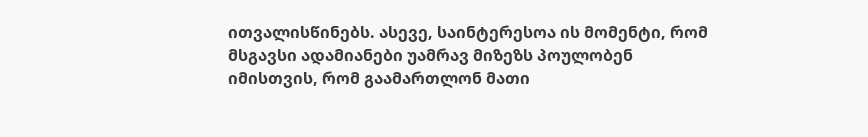ითვალისწინებს. ასევე, საინტერესოა ის მომენტი, რომ მსგავსი ადამიანები უამრავ მიზეზს პოულობენ იმისთვის, რომ გაამართლონ მათი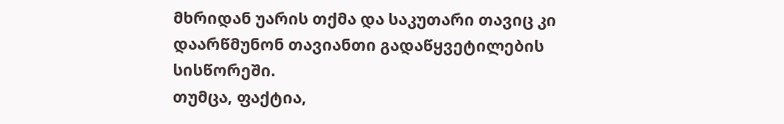მხრიდან უარის თქმა და საკუთარი თავიც კი დაარწმუნონ თავიანთი გადაწყვეტილების სისწორეში.
თუმცა, ფაქტია,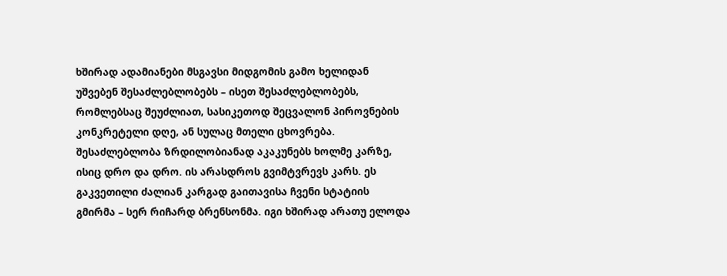ხშირად ადამიანები მსგავსი მიდგომის გამო ხელიდან უშვებენ შესაძლებლობებს – ისეთ შესაძლებლობებს, რომლებსაც შეუძლიათ, სასიკეთოდ შეცვალონ პიროვნების კონკრეტელი დღე, ან სულაც მთელი ცხოვრება.
შესაძლებლობა ზრდილობიანად აკაკუნებს ხოლმე კარზე, ისიც დრო და დრო. ის არასდროს გვიმტვრევს კარს. ეს გაკვეთილი ძალიან კარგად გაითავისა ჩვენი სტატიის გმირმა – სერ რიჩარდ ბრენსონმა. იგი ხშირად არათუ ელოდა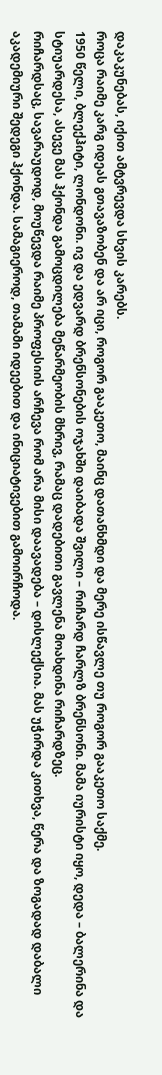დაკაკუნებას, იქით ამტვრევდა სხვის კარებს.
როცა რაიმე კარგ იდეას გთავაზობენ და არ იცი, როგორ გააკეთო, მაინც დათანხმდი და მერე ისწავლე თუ როგორ გააკეთო საქმე.
1950 წელი, ბლექჰიტი, ლონდონი. ივ და ედვარდ ბრენსონების ოჯახში დაიბადა შვილი – რიჩარდ ჩარლზ ბრენსონი. მამა იურისტი იყო, დედა – ბალერინა და სტიუარდესა, ასევე მას ჰქონდა გამოცდილება მეწარმეობის მხრივ, რამაც დადებითი გავლენა მოახდინა რიჩარდზეც.
რიჩარდსაც, სავარაუდოდ, მოუწევდა რაიმე პროფესიის არჩევა რომ არა მისი დაავადება – დისლექსია. მას უჭირდა კითხვა, წერა და ზოგადად დაბალი აკადემიური შედეგი ჰქონდა. სამაგიეროდ, თამამი იდეებით და ინიციატივებით გამოირჩოდა.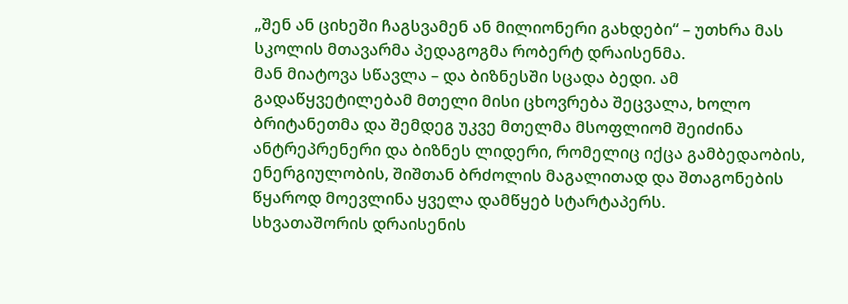„შენ ან ციხეში ჩაგსვამენ ან მილიონერი გახდები“ – უთხრა მას სკოლის მთავარმა პედაგოგმა რობერტ დრაისენმა.
მან მიატოვა სწავლა – და ბიზნესში სცადა ბედი. ამ გადაწყვეტილებამ მთელი მისი ცხოვრება შეცვალა, ხოლო ბრიტანეთმა და შემდეგ უკვე მთელმა მსოფლიომ შეიძინა ანტრეპრენერი და ბიზნეს ლიდერი, რომელიც იქცა გამბედაობის, ენერგიულობის, შიშთან ბრძოლის მაგალითად და შთაგონების წყაროდ მოევლინა ყველა დამწყებ სტარტაპერს.
სხვათაშორის დრაისენის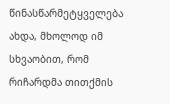წინასწარმეტყველება ახდა, მხოლოდ იმ სხვაობით, რომ რიჩარდმა თითქმის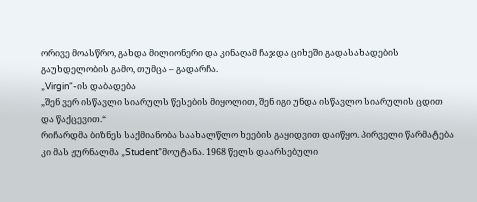ორივე მოასწრო, გახდა მილიონერი და კინაღამ ჩაჯდა ციხეში გადასახადების გაუხდელობის გამო, თუმცა – გადარჩა.
„Virgin“-ის დაბადება
„შენ ვერ ისწავლი სიარულს წესების მიყოლით, შენ იგი უნდა ისწავლო სიარულის ცდით და წაქცევით.“
რიჩარდმა ბიზნეს საქმიანობა საახალწლო ხეების გაყიდვით დაიწყო. პირველი წარმატება კი მას ჟურნალმა „Student”მოუტანა. 1968 წელს დაარსებული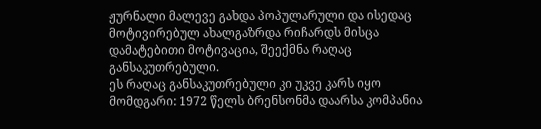ჟურნალი მალევე გახდა პოპულარული და ისედაც მოტივირებულ ახალგაზრდა რიჩარდს მისცა დამატებითი მოტივაცია, შეექმნა რაღაც განსაკუთრებული.
ეს რაღაც განსაკუთრებული კი უკვე კარს იყო მომდგარი: 1972 წელს ბრენსონმა დაარსა კომპანია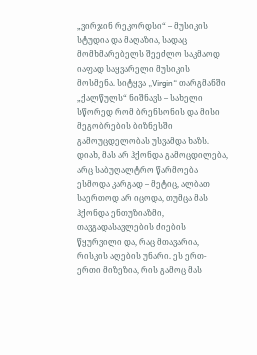„ვირჯინ რეკორდსი“ – მუსიკის სტუდია და მაღაზია, სადაც მომხმარებელს შეეძლო საკმაოდ იაფად საყვარელი მუსიკის მოსმენა. სიტყვა „Virgin“ თარგმანში „ქალწულს“ ნიშნავს – სახელი სწორედ რომ ბრენსონის და მისი მეგობრების ბიზნესში გამოუცდელობას უსვამდა ხაზს. დიახ, მას არ ჰქონდა გამოცდილება, არც საბუღალტრო წარმოება ესმოდა კარგად – მეტიც, ალბათ საერთოდ არ იცოდა, თუმცა მას ჰქონდა ენთუზიაზმი, თავგადასავლების ძიების წყურვილი და, რაც მთავარია, რისკის აღების უნარი. ეს ერთ-ერთი მიზეზია, რის გამოც მას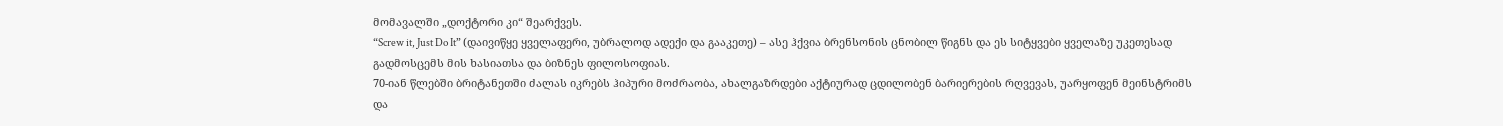მომავალში „დოქტორი კი“ შეარქვეს.
“Screw it, Just Do It” (დაივიწყე ყველაფერი, უბრალოდ ადექი და გააკეთე) – ასე ჰქვია ბრენსონის ცნობილ წიგნს და ეს სიტყვები ყველაზე უკეთესად გადმოსცემს მის ხასიათსა და ბიზნეს ფილოსოფიას.
70-იან წლებში ბრიტანეთში ძალას იკრებს ჰიპური მოძრაობა, ახალგაზრდები აქტიურად ცდილობენ ბარიერების რღვევას, უარყოფენ მეინსტრიმს და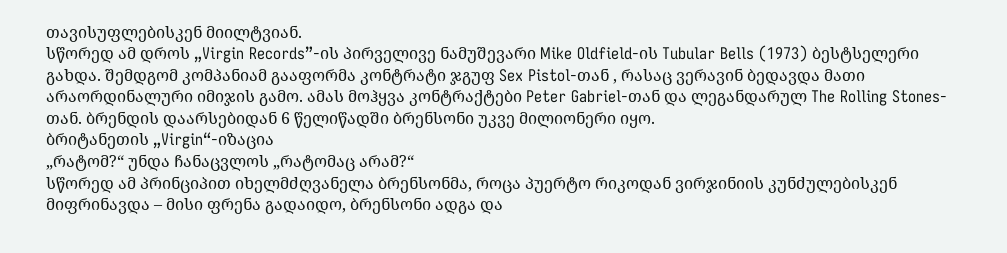თავისუფლებისკენ მიილტვიან.
სწორედ ამ დროს „Virgin Records”-ის პირველივე ნამუშევარი Mike Oldfield-ის Tubular Bells (1973) ბესტსელერი გახდა. შემდგომ კომპანიამ გააფორმა კონტრატი ჯგუფ Sex Pistol-თან , რასაც ვერავინ ბედავდა მათი არაორდინალური იმიჯის გამო. ამას მოჰყვა კონტრაქტები Peter Gabriel-თან და ლეგანდარულ The Rolling Stones-თან. ბრენდის დაარსებიდან 6 წელიწადში ბრენსონი უკვე მილიონერი იყო.
ბრიტანეთის „Virgin“-იზაცია
„რატომ?“ უნდა ჩანაცვლოს „რატომაც არამ?“
სწორედ ამ პრინციპით იხელმძღვანელა ბრენსონმა, როცა პუერტო რიკოდან ვირჯინიის კუნძულებისკენ მიფრინავდა – მისი ფრენა გადაიდო, ბრენსონი ადგა და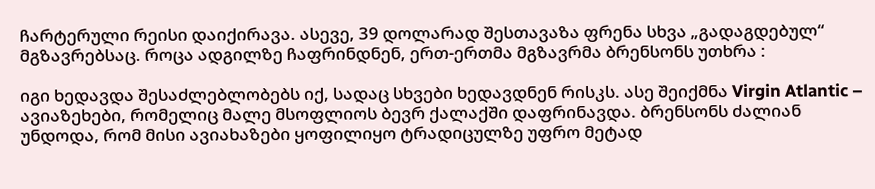ჩარტერული რეისი დაიქირავა. ასევე, 39 დოლარად შესთავაზა ფრენა სხვა „გადაგდებულ“ მგზავრებსაც. როცა ადგილზე ჩაფრინდნენ, ერთ-ერთმა მგზავრმა ბრენსონს უთხრა :

იგი ხედავდა შესაძლებლობებს იქ, სადაც სხვები ხედავდნენ რისკს. ასე შეიქმნა Virgin Atlantic – ავიაზეხები, რომელიც მალე მსოფლიოს ბევრ ქალაქში დაფრინავდა. ბრენსონს ძალიან უნდოდა, რომ მისი ავიახაზები ყოფილიყო ტრადიცულზე უფრო მეტად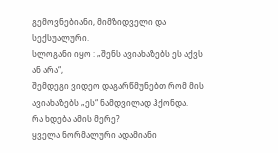გემოვნებიანი, მიმზიდველი და სექსუალური.
სლოგანი იყო : „შენს ავიახაზებს ეს აქვს ან არა“,
შემდეგი ვიდეო დაგარწმუნებთ რომ მის ავიახაზებს „ეს“ ნამდვილად ჰქონდა.
რა ხდება ამის მერე?
ყველა ნორმალური ადამიანი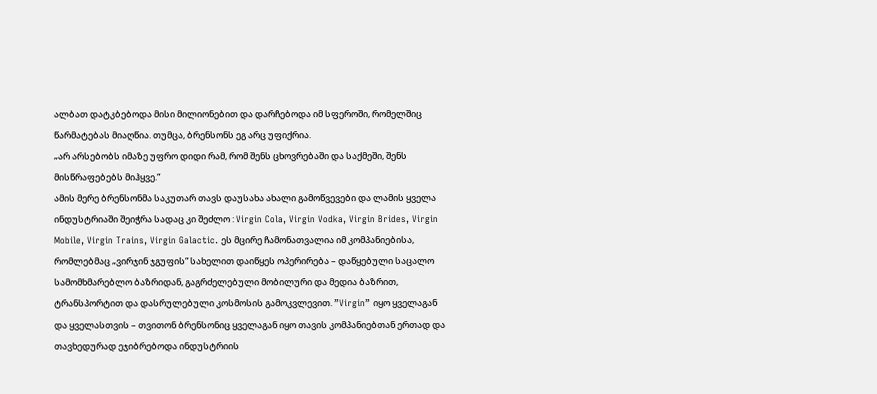ალბათ დატკბებოდა მისი მილიონებით და დარჩებოდა იმ სფეროში, რომელშიც წარმატებას მიაღწია. თუმცა, ბრენსონს ეგ არც უფიქრია.
„არ არსებობს იმაზე უფრო დიდი რამ, რომ შენს ცხოვრებაში და საქმეში, შენს მისწრაფებებს მიჰყვე.“
ამის მერე ბრენსონმა საკუთარ თავს დაუსახა ახალი გამოწვევები და ლამის ყველა ინდუსტრიაში შეიჭრა სადაც კი შეძლო : Virgin Cola, Virgin Vodka, Virgin Brides, Virgin Mobile, Virgin Trains, Virgin Galactic. ეს მცირე ჩამონათვალია იმ კომპანიებისა, რომლებმაც „ვირჯინ ჯგუფის“ სახელით დაიწყეს ოპერირება – დაწყებული საცალო სამომხმარებლო ბაზრიდან, გაგრძელებული მობილური და მედია ბაზრით, ტრანსპორტით და დასრულებული კოსმოსის გამოკვლევით. ”Virgin” იყო ყველაგან და ყველასთვის – თვითონ ბრენსონიც ყველაგან იყო თავის კომპანიებთან ერთად და თავხედურად ეჯიბრებოდა ინდუსტრიის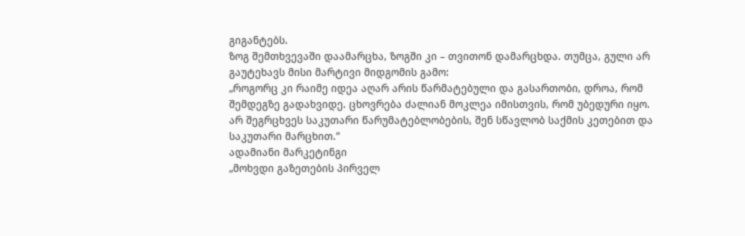გიგანტებს.
ზოგ შემთხვევაში დაამარცხა, ზოგში კი – თვითონ დამარცხდა. თუმცა, გული არ გაუტეხავს მისი მარტივი მიდგომის გამო:
„როგორც კი რაიმე იდეა აღარ არის წარმატებული და გასართობი, დროა, რომ შემდეგზე გადახვიდე. ცხოვრება ძალიან მოკლეა იმისთვის, რომ უბედური იყო. არ შეგრცხვეს საკუთარი წარუმატებლობების, შენ სწავლობ საქმის კეთებით და საკუთარი მარცხით.“
ადამიანი მარკეტინგი
„მოხვდი გაზეთების პირველ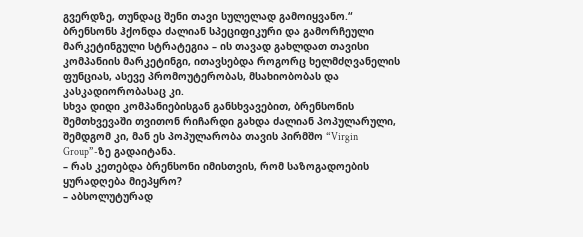გვერდზე, თუნდაც შენი თავი სულელად გამოიყვანო.“
ბრენსონს ჰქონდა ძალიან სპეციფიკური და გამორჩეული მარკეტინგული სტრატეგია – ის თავად გახლდათ თავისი კომპანიის მარკეტინგი, ითავსებდა როგორც ხელმძღვანელის ფუნციას, ასევე პრომოუტერობას, მსახიობობას და კასკადიორობასაც კი.
სხვა დიდი კომპანიებისგან განსხვავებით, ბრენსონის შემთხვევაში თვითონ რიჩარდი გახდა ძალიან პოპულარული, შემდგომ კი, მან ეს პოპულარობა თავის პირმშო “Virgin Group”-ზე გადაიტანა.
– რას კეთებდა ბრენსონი იმისთვის, რომ საზოგადოების ყურადღება მიეპყრო?
– აბსოლუტურად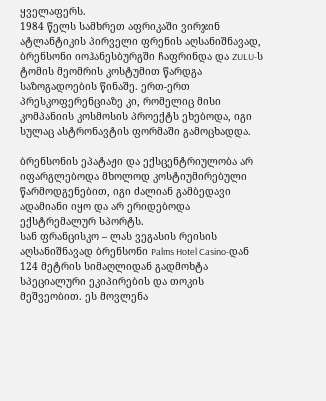ყველაფერს.
1984 წელს სამხრეთ აფრიკაში ვირჯინ ატლანტიკის პირველი ფრენის აღსანიშნავად, ბრენსონი იოჰანესბურგში ჩაფრინდა და ZULU-ს ტომის მეომრის კოსტუმით წარდგა საზოგადოების წინაშე. ერთ-ერთ პრესკოფერენციაზე კი, რომელიც მისი კომპანიის კოსმოსის პროექტს ეხებოდა, იგი სულაც ასტრონავტის ფორმაში გამოცხადდა.

ბრენსონის ეპატაჟი და ექსცენტრიულობა არ იფარგლებოდა მხოლოდ კოსტიუმირებული წარმოდგენებით, იგი ძალიან გამბედავი ადამიანი იყო და არ ერიდებოდა ექსტრემალურ სპორტს.
სან ფრანცისკო – ლას ვეგასის რეისის აღსანიშნავად ბრენსონი Palms Hotel Casino-დან 124 მეტრის სიმაღლიდან გადმოხტა სპეციალური ეკიპირების და თოკის მეშვეობით. ეს მოვლენა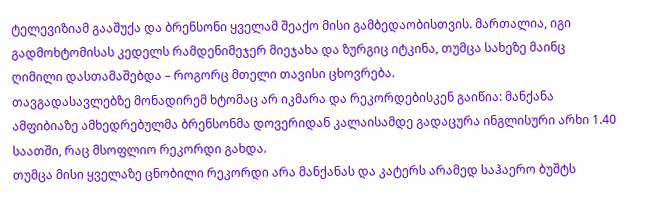ტელევიზიამ გააშუქა და ბრენსონი ყველამ შეაქო მისი გამბედაობისთვის. მართალია, იგი გადმოხტომისას კედელს რამდენიმეჯერ მიეჯახა და ზურგიც იტკინა, თუმცა სახეზე მაინც ღიმილი დასთამაშებდა – როგორც მთელი თავისი ცხოვრება.
თავგადასავლებზე მონადირემ ხტომაც არ იკმარა და რეკორდებისკენ გაიწია: მანქანა ამფიბიაზე ამხედრებულმა ბრენსონმა დოვერიდან კალაისამდე გადაცურა ინგლისური არხი 1.40 საათში, რაც მსოფლიო რეკორდი გახდა.
თუმცა მისი ყველაზე ცნობილი რეკორდი არა მანქანას და კატერს არამედ საჰაერო ბუშტს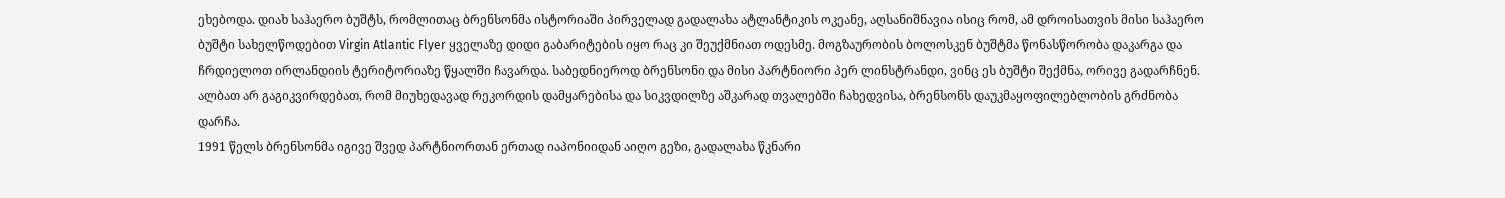ეხებოდა. დიახ საჰაერო ბუშტს, რომლითაც ბრენსონმა ისტორიაში პირველად გადალახა ატლანტიკის ოკეანე, აღსანიშნავია ისიც რომ, ამ დროისათვის მისი საჰაერო ბუშტი სახელწოდებით Virgin Atlantic Flyer ყველაზე დიდი გაბარიტების იყო რაც კი შეუქმნიათ ოდესმე. მოგზაურობის ბოლოსკენ ბუშტმა წონასწორობა დაკარგა და ჩრდიელოთ ირლანდიის ტერიტორიაზე წყალში ჩავარდა. საბედნიეროდ ბრენსონი და მისი პარტნიორი პერ ლინსტრანდი, ვინც ეს ბუშტი შექმნა, ორივე გადარჩნენ.
ალბათ არ გაგიკვირდებათ, რომ მიუხედავად რეკორდის დამყარებისა და სიკვდილზე აშკარად თვალებში ჩახედვისა, ბრენსონს დაუკმაყოფილებლობის გრძნობა დარჩა.
1991 წელს ბრენსონმა იგივე შვედ პარტნიორთან ერთად იაპონიიდან აიღო გეზი, გადალახა წკნარი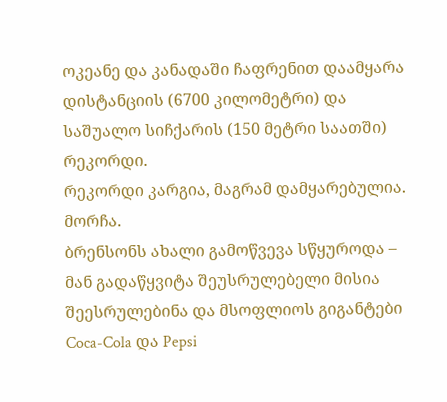ოკეანე და კანადაში ჩაფრენით დაამყარა დისტანციის (6700 კილომეტრი) და საშუალო სიჩქარის (150 მეტრი საათში) რეკორდი.
რეკორდი კარგია, მაგრამ დამყარებულია. მორჩა.
ბრენსონს ახალი გამოწვევა სწყუროდა – მან გადაწყვიტა შეუსრულებელი მისია შეესრულებინა და მსოფლიოს გიგანტები Coca-Cola და Pepsi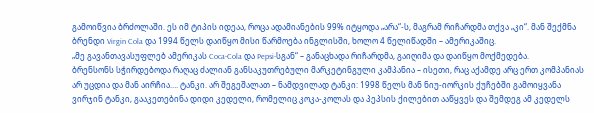გამოიწვია ბრძოლაში. ეს იმ ტიპის იდეაა, როცა ადამიანების 99% იტყოდა „არა“-ს, მაგრამ რიჩარდმა თქვა „კი“. მან შექმნა ბრენდი Virgin Cola და 1994 წელს დაიწყო მისი წარმოება ინგლისში, ხოლო 4 წელიწადში – ამერიკაშიც.
„მე გავანთავასუფლებ ამერიკას Coca-Cola და Pepsi-სგან“ – განაცხადა რიჩარდმა, გაიღიმა და დაიწყო მოქმედება.
ბრენსონს სჭირდებოდა რაღაც ძალიან განსაკუთრებული მარკეტინგული კამპანია – ისეთი, რაც აქამდე არც ერთ კომპანიას არ უცდია და მან აირჩია…. ტანკი. არ შეგეშალათ – ნამდვილად ტანკი: 1998 წელს მან ნიუ-იორკის ქუჩებში გამოიყვანა ვირჯინ ტანკი, გააკეთებინა დიდი კედელი, რომელიც კოკა-კოლას და პეპსის ქილებით ააწყვეს და შემდეგ ამ კედელს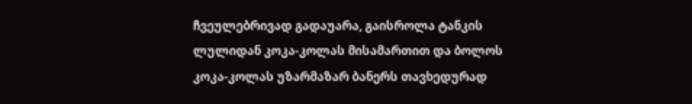ჩვეულებრივად გადაუარა, გაისროლა ტანკის ლულიდან კოკა-კოლას მისამართით და ბოლოს კოკა-კოლას უზარმაზარ ბანერს თავხედურად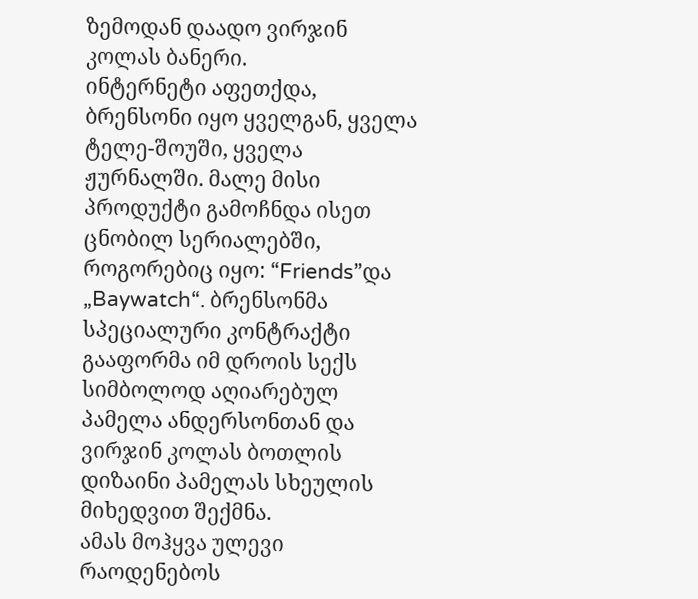ზემოდან დაადო ვირჯინ კოლას ბანერი.
ინტერნეტი აფეთქდა, ბრენსონი იყო ყველგან, ყველა ტელე-შოუში, ყველა ჟურნალში. მალე მისი პროდუქტი გამოჩნდა ისეთ ცნობილ სერიალებში, როგორებიც იყო: “Friends”და „Baywatch“. ბრენსონმა სპეციალური კონტრაქტი გააფორმა იმ დროის სექს სიმბოლოდ აღიარებულ პამელა ანდერსონთან და ვირჯინ კოლას ბოთლის დიზაინი პამელას სხეულის მიხედვით შექმნა.
ამას მოჰყვა ულევი რაოდენებოს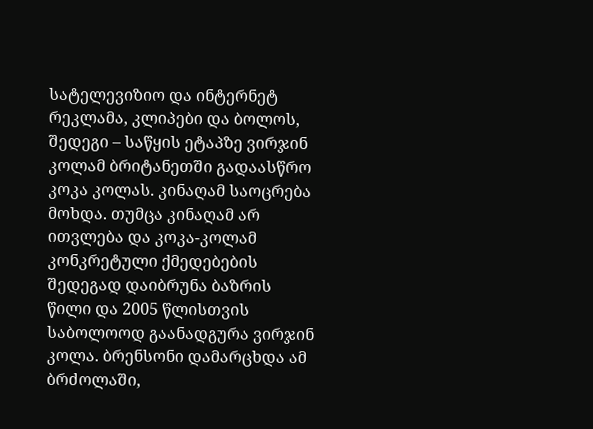სატელევიზიო და ინტერნეტ რეკლამა, კლიპები და ბოლოს, შედეგი – საწყის ეტაპზე ვირჯინ კოლამ ბრიტანეთში გადაასწრო კოკა კოლას. კინაღამ საოცრება მოხდა. თუმცა კინაღამ არ ითვლება და კოკა-კოლამ კონკრეტული ქმედებების შედეგად დაიბრუნა ბაზრის წილი და 2005 წლისთვის საბოლოოდ გაანადგურა ვირჯინ კოლა. ბრენსონი დამარცხდა ამ ბრძოლაში,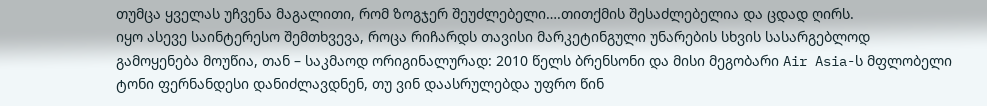თუმცა ყველას უჩვენა მაგალითი, რომ ზოგჯერ შეუძლებელი….თითქმის შესაძლებელია და ცდად ღირს.
იყო ასევე საინტერესო შემთხვევა, როცა რიჩარდს თავისი მარკეტინგული უნარების სხვის სასარგებლოდ გამოყენება მოუწია, თან – საკმაოდ ორიგინალურად: 2010 წელს ბრენსონი და მისი მეგობარი Air Asia-ს მფლობელი ტონი ფერნანდესი დანიძლავდნენ, თუ ვინ დაასრულებდა უფრო წინ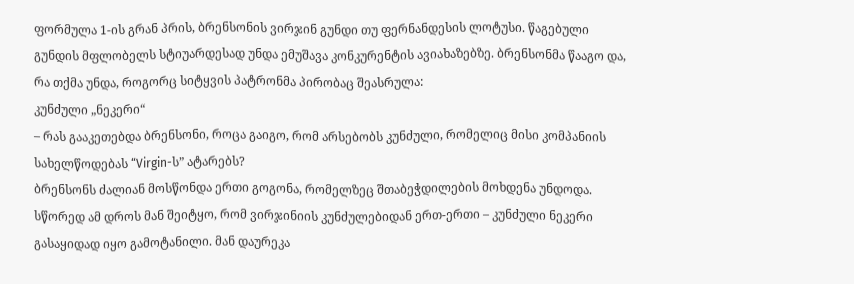ფორმულა 1-ის გრან პრის, ბრენსონის ვირჯინ გუნდი თუ ფერნანდესის ლოტუსი. წაგებული გუნდის მფლობელს სტიუარდესად უნდა ემუშავა კონკურენტის ავიახაზებზე. ბრენსონმა წააგო და, რა თქმა უნდა, როგორც სიტყვის პატრონმა პირობაც შეასრულა:
კუნძული „ნეკერი“
– რას გააკეთებდა ბრენსონი, როცა გაიგო, რომ არსებობს კუნძული, რომელიც მისი კომპანიის სახელწოდებას “Virgin-ს” ატარებს?
ბრენსონს ძალიან მოსწონდა ერთი გოგონა, რომელზეც შთაბეჭდილების მოხდენა უნდოდა. სწორედ ამ დროს მან შეიტყო, რომ ვირჯინიის კუნძულებიდან ერთ-ერთი – კუნძული ნეკერი გასაყიდად იყო გამოტანილი. მან დაურეკა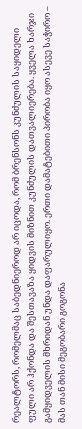რეალტორს, რომელმაც საბედნიეროდ არ იცოდა, რომ ბრენსონს კუნძულის საყიდელი ფული არ ჰქონდა და შესთავაზა ყიდვის მიზნით კუნძულის დათვალიერება. ყველა ხარჯი გამყიდველის მხრიდან უნდა დაფარულიყო. ერთი დამატებითი პირობა იყო ასევე საჭირო – მას თან მისი მეგობარი გოგონა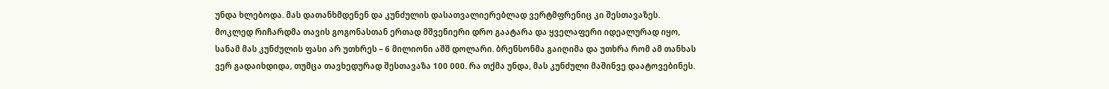უნდა ხლებოდა. მას დათანხმდენენ და კუნძულის დასათვალიერებლად ვერტმფრენიც კი შესთავაზეს. მოკლედ რიჩარდმა თავის გოგონასთან ერთად მშვენიერი დრო გაატარა და ყველაფერი იდეალურად იყო, სანამ მას კუნძულის ფასი არ უთხრეს – 6 მილიონი აშშ დოლარი. ბრენსონმა გაიღიმა და უთხრა რომ ამ თანხას ვერ გადაიხდიდა, თუმცა თავხედურად შესთავაზა 100 000. რა თქმა უნდა, მას კუნძული მაშინვე დაატოვებინეს.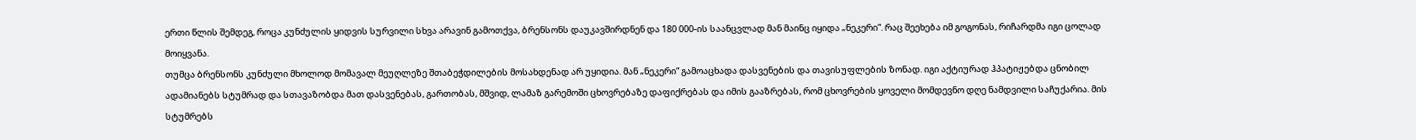ერთი წლის შემდეგ, როცა კუნძულის ყიდვის სურვილი სხვა არავინ გამოთქვა, ბრენსონს დაუკავშირდნენ და 180 000-ის საანცვლად მან მაინც იყიდა „ნეკერი“. რაც შეეხება იმ გოგონას, რიჩარდმა იგი ცოლად მოიყვანა.
თუმცა ბრენსონს კუნძული მხოლოდ მომავალ მეუღლეზე შთაბეჭდილების მოსახდენად არ უყიდია. მან „ნეკერი“ გამოაცხადა დასვენების და თავისუფლების ზონად. იგი აქტიურად ჰპატიჟებდა ცნობილ ადამიანებს სტუმრად და სთავაზობდა მათ დასვენებას, გართობას, მშვიდ, ლამაზ გარემოში ცხოვრებაზე დაფიქრებას და იმის გააზრებას, რომ ცხოვრების ყოველი მომდევნო დღე ნამდვილი საჩუქარია. მის სტუმრებს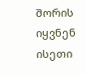შორის იყვნენ ისეთი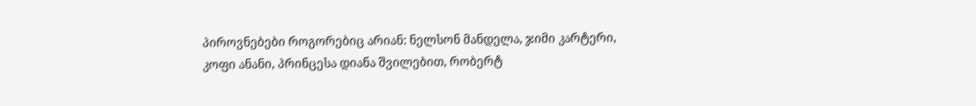პიროვნებები როგორებიც არიან: ნელსონ მანდელა, ჯიმი კარტერი, კოფი ანანი, პრინცესა დიანა შვილებით, რობერტ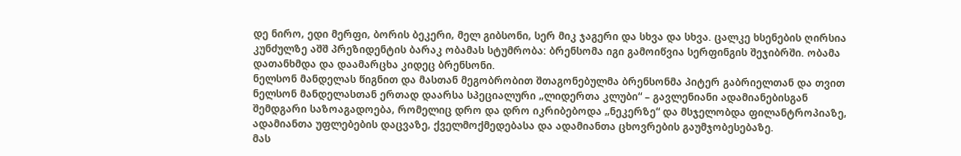დე ნირო, ედი მერფი, ბორის ბეკერი, მელ გიბსონი, სერ მიკ ჯაგერი და სხვა და სხვა. ცალკე ხსენების ღირსია კუნძულზე აშშ პრეზიდენტის ბარაკ ობამას სტუმრობა: ბრენსომა იგი გამოიწვია სერფინგის შეჯიბრში. ობამა დათანხმდა და დაამარცხა კიდეც ბრენსონი.
ნელსონ მანდელას წიგნით და მასთან მეგობრობით შთაგონებულმა ბრენსონმა პიტერ გაბრიელთან და თვით ნელსონ მანდელასთან ერთად დაარსა სპეციალური „ლიდერთა კლუბი“ – გავლენიანი ადამიანებისგან შემდგარი საზოაგადოება, რომელიც დრო და დრო იკრიბებოდა „ნეკერზე“ და მსჯელობდა ფილანტროპიაზე, ადამიანთა უფლებების დაცვაზე, ქველმოქმედებასა და ადამიანთა ცხოვრების გაუმჯობესებაზე.
მას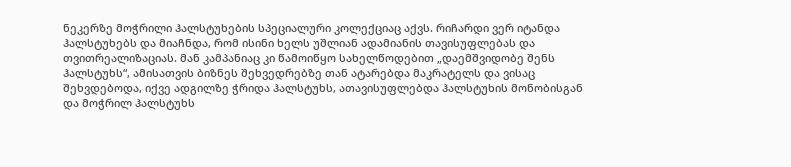ნეკერზე მოჭრილი ჰალსტუხების სპეციალური კოლექციაც აქვს. რიჩარდი ვერ იტანდა ჰალსტუხებს და მიაჩნდა, რომ ისინი ხელს უშლიან ადამიანის თავისუფლებას და თვითრეალიზაციას. მან კამპანიაც კი წამოიწყო სახელწოდებით „დაემშვიდობე შენს ჰალსტუხს“, ამისათვის ბიზნეს შეხვედრებზე თან ატარებდა მაკრატელს და ვისაც შეხვდებოდა, იქვე ადგილზე ჭრიდა ჰალსტუხს, ათავისუფლებდა ჰალსტუხის მონობისგან და მოჭრილ ჰალსტუხს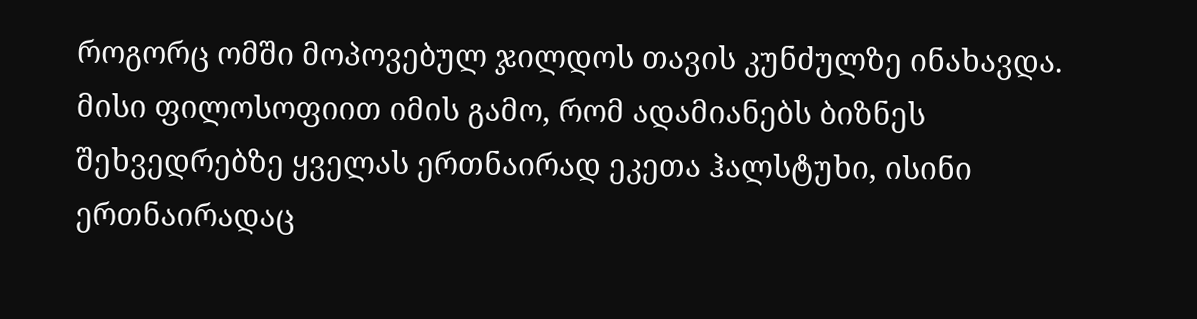როგორც ომში მოპოვებულ ჯილდოს თავის კუნძულზე ინახავდა. მისი ფილოსოფიით იმის გამო, რომ ადამიანებს ბიზნეს შეხვედრებზე ყველას ერთნაირად ეკეთა ჰალსტუხი, ისინი ერთნაირადაც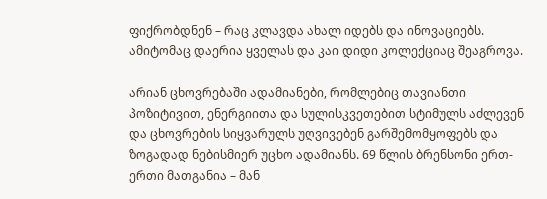ფიქრობდნენ – რაც კლავდა ახალ იდებს და ინოვაციებს. ამიტომაც დაერია ყველას და კაი დიდი კოლექციაც შეაგროვა.

არიან ცხოვრებაში ადამიანები, რომლებიც თავიანთი პოზიტივით, ენერგიითა და სულისკვეთებით სტიმულს აძლევენ და ცხოვრების სიყვარულს უღვივებენ გარშემომყოფებს და ზოგადად ნებისმიერ უცხო ადამიანს. 69 წლის ბრენსონი ერთ-ერთი მათგანია – მან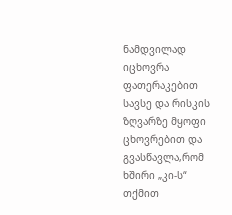ნამდვილად იცხოვრა ფათერაკებით სავსე და რისკის ზღვარზე მყოფი ცხოვრებით და გვასწავლა,რომ ხშირი „კი-ს“ თქმით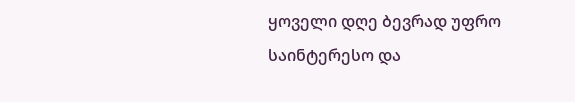ყოველი დღე ბევრად უფრო საინტერესო და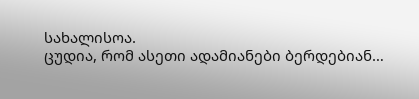სახალისოა.
ცუდია, რომ ასეთი ადამიანები ბერდებიან…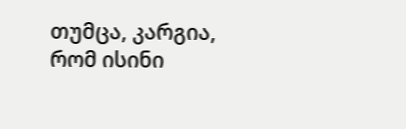თუმცა, კარგია, რომ ისინი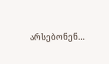არსებონენ…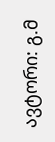ავტორი: გ.მ